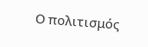Ο πολιτισμός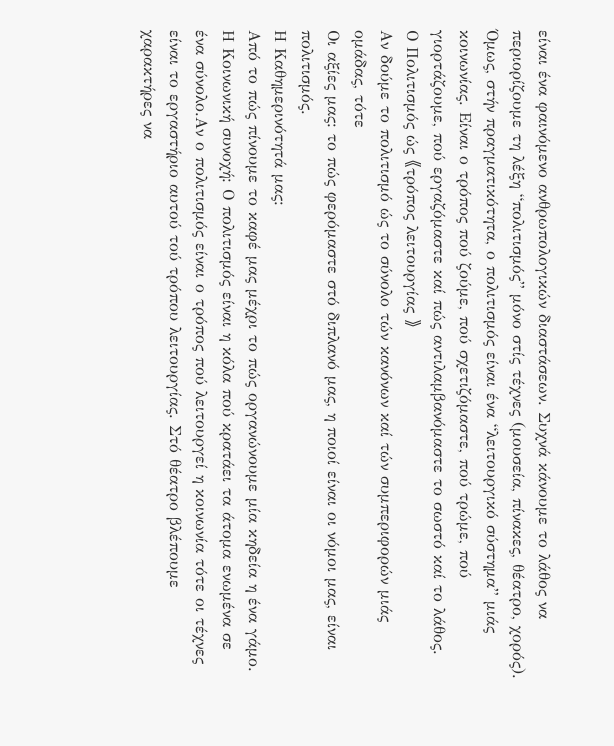είναι ένα φαινόμενο ανθρωπολογικών διαστάσεων. Συχνά κάνουμε το λάθος να περιορίζουμε τη λέξη “πολιτισμός” μόνο στίς τέχνες (μουσεία, πίνακες, θέατρο, χορός). Όμως, στήν πραγματικότητα, ο πολιτισμός είναι ένα “λειτουργικό σύστημα” μιάς κοινωνίας. Είναι ο τρόπος πού ζούμε, πού σχετιζόμαστε, πού τρώμε, πού γιορτάζουμε, πού εργαζόμαστε καί πώς αντιλαμβανόμαστε το σωστό καί το λάθος.
Ο Πολιτισμός ώς 《τρόπος λειτουργίας 》
Αν δούμε το πολιτισμό ώς το σύνολο τών κανόνων καί τών συμπεριφορών μιάς ομάδας, τότε
Οι αξίες μας: το πώς φερόμαστε στό διπλανό μας, η ποιοί είναι οι νόμοι μας, είναι πολιτισμός.
Η Καθημερινότητά μας:
Από το πώς πίνουμε το καφέ μας μέχρι το πώς οργανώνουμε μία κηδεία η ένα γάμο.
Η Κοινωνική συνοχή: Ο πολιτισμός είναι η κόλα πού κρατάει τα άτομα ενωμένα σε ένα σύνολο.Αν ο πολιτισμός είναι ο τρόπος πού λειτουργεί η κοινωνία τότε οι τέχνες είναι το εργαστήριο αυτού τού τρόπου λειτουργίας. Στό θέατρο βλέπουμε χαρακτήρες να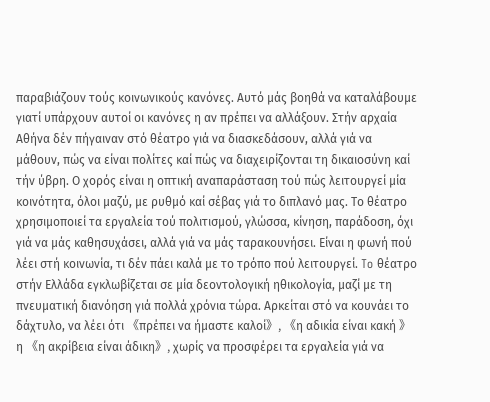παραβιάζουν τούς κοινωνικούς κανόνες. Αυτό μάς βοηθά να καταλάβουμε γιατί υπάρχουν αυτοί οι κανόνες η αν πρέπει να αλλάξουν. Στήν αρχαία Αθήνα δέν πήγαιναν στό θέατρο γιά να διασκεδάσουν, αλλά γιά να μάθουν, πώς να είναι πολίτες καί πώς να διαχειρίζονται τη δικαιοσύνη καί τήν ύβρη. Ο χορός είναι η οπτική αναπαράσταση τού πώς λειτουργεί μία κοινότητα, όλοι μαζύ, με ρυθμό καί σέβας γιά το διπλανό μας. Το θέατρο χρησιμοποιεί τα εργαλεία τού πολιτισμού, γλώσσα, κίνηση, παράδοση, όχι γιά να μάς καθησυχάσει, αλλά γιά να μάς ταρακουνήσει. Είναι η φωνή πού λέει στή κοινωνία, τι δέν πάει καλά με το τρόπο πού λειτουργεί. To θέατρο στήν Ελλάδα εγκλωβίζεται σε μία δεοντολογική ηθικολογία, μαζί με τη πνευματική διανόηση γιά πολλά χρόνια τώρα. Αρκείται στό να κουνάει το δάχτυλο, να λέει ότι 《πρέπει να ήμαστε καλοί》, 《η αδικία είναι κακή 》η 《η ακρίβεια είναι άδικη》, χωρίς να προσφέρει τα εργαλεία γιά να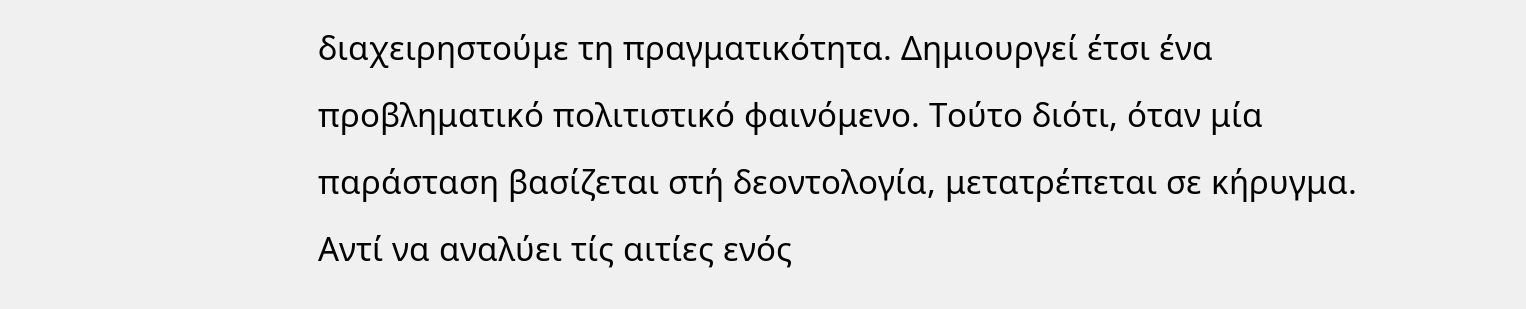διαχειρηστούμε τη πραγματικότητα. Δημιουργεί έτσι ένα προβληματικό πολιτιστικό φαινόμενο. Τούτο διότι, όταν μία παράσταση βασίζεται στή δεοντολογία, μετατρέπεται σε κήρυγμα. Αντί να αναλύει τίς αιτίες ενός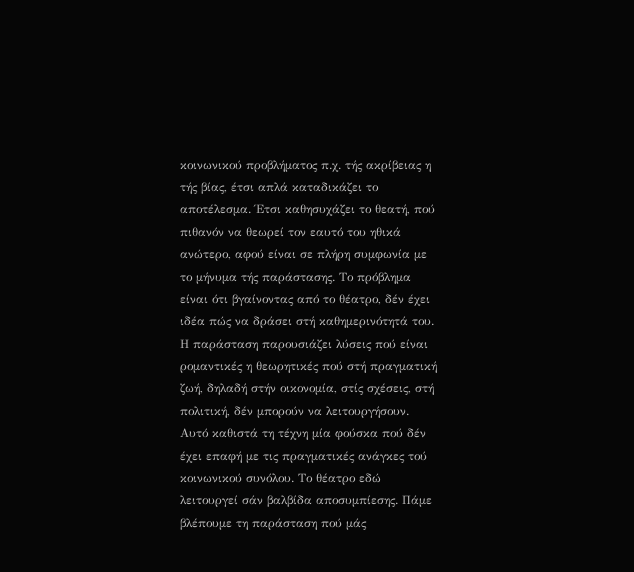κοινωνικού προβλήματος π.χ. τής ακρίβειας η τής βίας, έτσι απλά καταδικάζει το αποτέλεσμα. Έτσι καθησυχάζει το θεατή, πού πιθανόν να θεωρεί τον εαυτό του ηθικά ανώτερο, αφού είναι σε πλήρη συμφωνία με το μήνυμα τής παράστασης. Το πρόβλημα είναι ότι βγαίνοντας από το θέατρο, δέν έχει ιδέα πώς να δράσει στή καθημερινότητά του. Η παράσταση παρουσιάζει λύσεις πού είναι ρομαντικές η θεωρητικές πού στή πραγματική ζωή, δηλαδή στήν οικονομία, στίς σχέσεις, στή πολιτική, δέν μπορούν να λειτουργήσουν.
Αυτό καθιστά τη τέχνη μία φούσκα πού δέν έχει επαφή με τις πραγματικές ανάγκες τού κοινωνικού συνόλου. Το θέατρο εδώ λειτουργεί σάν βαλβίδα αποσυμπίεσης. Πάμε βλέπουμε τη παράσταση πού μάς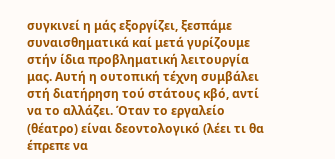συγκινεί η μάς εξοργίζει, ξεσπάμε συναισθηματικά καί μετά γυρίζουμε στήν ίδια προβληματική λειτουργία μας. Αυτή η ουτοπική τέχνη συμβάλει στή διατήρηση τού στάτους κβό, αντί να το αλλάζει. Όταν το εργαλείο (θέατρο) είναι δεοντολογικό (λέει τι θα έπρεπε να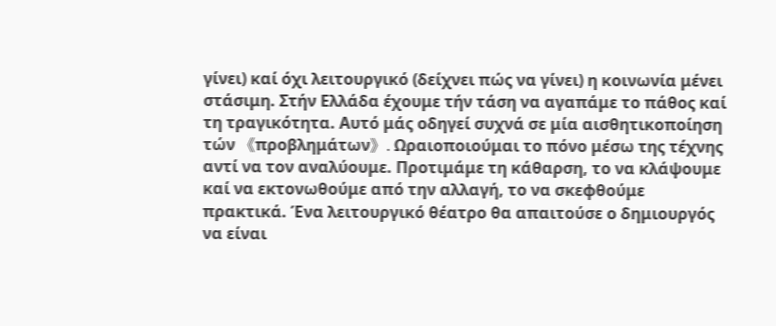γίνει) καί όχι λειτουργικό (δείχνει πώς να γίνει) η κοινωνία μένει στάσιμη. Στήν Ελλάδα έχουμε τήν τάση να αγαπάμε το πάθος καί τη τραγικότητα. Αυτό μάς οδηγεί συχνά σε μία αισθητικοποίηση τών 《προβλημάτων》. Ωραιοποιούμαι το πόνο μέσω της τέχνης αντί να τον αναλύουμε. Προτιμάμε τη κάθαρση, το να κλάψουμε καί να εκτονωθούμε από την αλλαγή, το να σκεφθούμε πρακτικά. Ένα λειτουργικό θέατρο θα απαιτούσε ο δημιουργός να είναι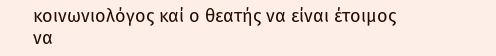κοινωνιολόγος καί ο θεατής να είναι έτοιμος να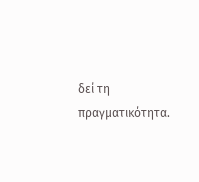δεί τη πραγματικότητα.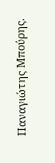Παναγιώτης Μπούρης.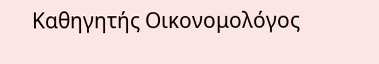Καθηγητής Οικονομολόγος